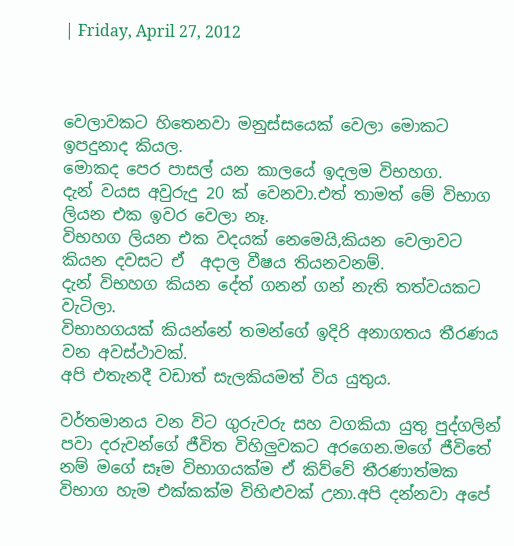| Friday, April 27, 2012



වෙලාවකට හිතෙනවා මනුස්සයෙක් වෙලා මොකට ඉපදුනාද කියල.
මොකද පෙර පාසල් යන කාලයේ ඉදලම විභහග.
දැන් වයස අවුරුදු 20 ක් වෙනවා.එත් තාමත් මේ විභාග ලියන එක ඉවර වෙලා නෑ.
විභහග ලියන එක වදයක් නෙමෙයි,කියන වෙලාවට කියන දවසට ඒ  අදාල වීෂය තියනවනම්.
දැන් විභහග කියන දේත් ගනන් ගන් නැති තත්වයකට වැටිලා.
විභාහගයක් කියන්නේ තමන්ගේ ඉදිරි අනාගතය තීරණය වන අවස්ථාවක්.
අපි එතැනදී වඩාත් සැලකියමත් විය යුතුය.

වර්තමානය වන විට ගුරුවරු සහ වගකියා යුතු පුද්ගලින් පවා දරුවන්ගේ ජීවිත විහිලුවකට අරගෙන.මගේ ජීවිතේ නම් මගේ සෑම විභාගයක්ම ඒ කිව්වේ තීරණාත්මක විභාග හැම එක්කක්ම විහිළුවක් උනා.අපි දන්නවා අපේ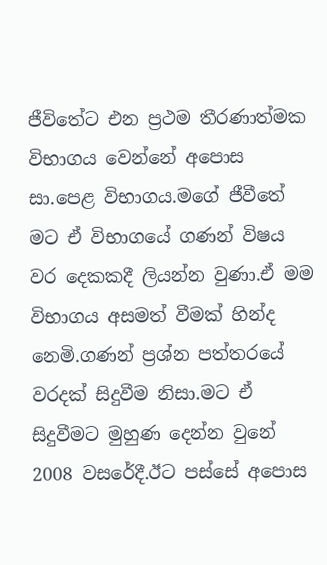ජීවිතේට එන ප්‍රථම තීරණාත්මක විභාගය වෙන්නේ අපොස සා.පෙළ විභාගය.මගේ ජීවීතේ මට ඒ විභාගයේ ගණන් විෂය වර දෙකකදී ලියන්න වුණා.ඒ මම විභාගය අසමත් වීමක් හින්ද නෙමි.ගණන් ප්‍රශ්න පත්තරයේ වරදක් සිදුවීම නිසා.මට ඒ සිදුවීමට මුහුණ දෙන්න වුනේ 2008 වසරේදී.ඊට පස්සේ අපොස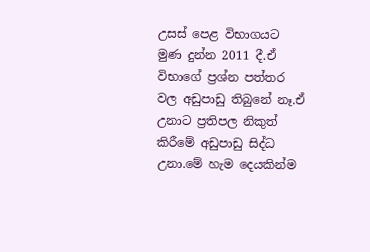උසස් පෙළ විභාගයට මුණ දුන්න 2011 දී.ඒ විභාගේ ප්‍රශ්න පත්තර වල අඩුපාඩු තිබුනේ නෑ.ඒ උනාට ප්‍රතිපල නිකුත් කිරීමේ අඩුපාඩු සිද්ධ උනා.මේ හැම දෙයකින්ම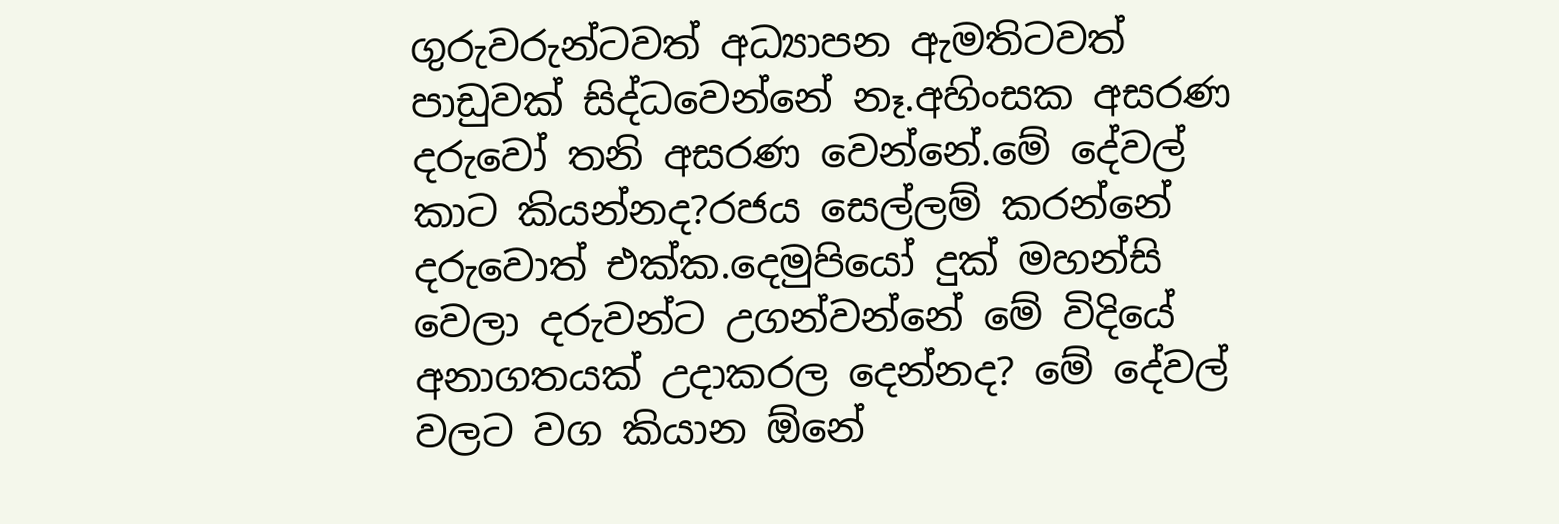ගුරුවරුන්ටවත් අධ්‍යාපන ඇමතිටවත් පාඩුවක් සිද්ධවෙන්නේ නෑ.අහිංසක අසරණ දරුවෝ තනි අසරණ වෙන්නේ.මේ දේවල් කාට කියන්නද?රජය සෙල්ලම් කරන්නේ දරුවොත් එක්ක.දෙමුපියෝ දුක් මහන්සි වෙලා දරුවන්ට උගන්වන්නේ මේ විදියේ අනාගතයක් උදාකරල දෙන්නද? මේ දේවල් වලට වග කියාන ඕනේ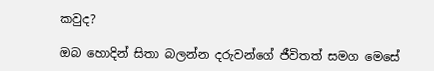කවුද?

ඔබ හොදින් සිතා බලන්න දරුවන්ගේ ජීවිතත් සමග මෙසේ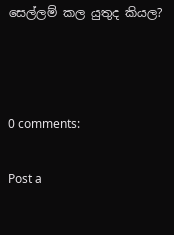සෙල්ලම් කල යුතුද කියල?



0 comments:

Post a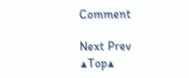Comment

Next Prev
▲Top▲